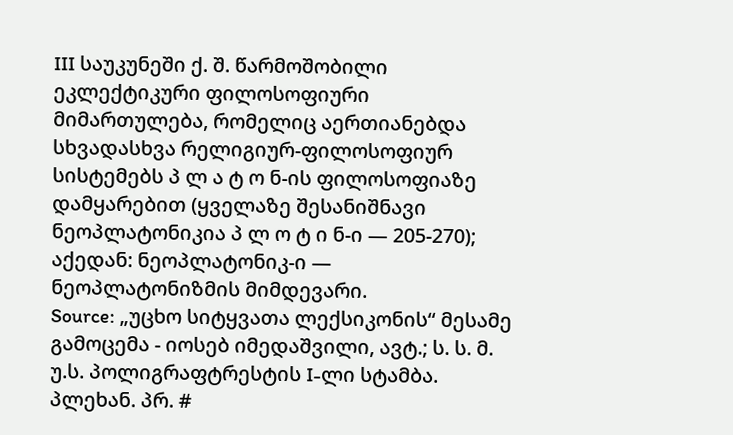III საუკუნეში ქ. შ. წარმოშობილი ეკლექტიკური ფილოსოფიური მიმართულება, რომელიც აერთიანებდა სხვადასხვა რელიგიურ-ფილოსოფიურ სისტემებს პ ლ ა ტ ო ნ-ის ფილოსოფიაზე დამყარებით (ყველაზე შესანიშნავი ნეოპლატონიკია პ ლ ო ტ ი ნ-ი — 205-270); აქედან: ნეოპლატონიკ-ი — ნეოპლატონიზმის მიმდევარი.
Source: „უცხო სიტყვათა ლექსიკონის“ მესამე გამოცემა - იოსებ იმედაშვილი, ავტ.; ს. ს. მ. უ.ს. პოლიგრაფტრესტის I-ლი სტამბა. პლეხან. პრ. #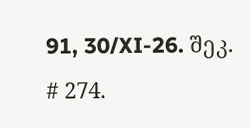91, 30/XI-26. შეკ. # 274.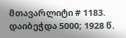მთავარლიტი # 1183. დაიბეჭდა 5000; 1928 წ.